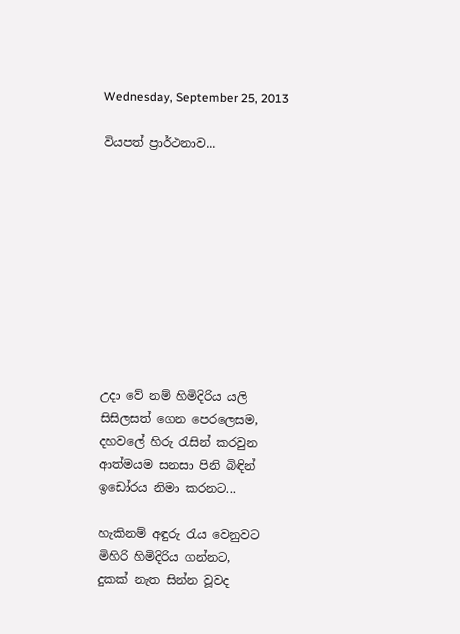Wednesday, September 25, 2013

වියපත් ප්‍රාර්ථනාව...










උදා වේ නම් හිමිදිරිය යලි
සිසිලසත් ගෙන පෙරලෙසම,
දහවලේ හිරු රැසින් කරවුන
ආත්මයම සනසා පිනි බිඳින්
ඉඩෝරය නිමා කරනට...

හැකිනම් අඳුරු රැය වෙනුවට
මිහිරි හිමිදිරිය ගන්නට,
දුකක් නැත සින්න වූවද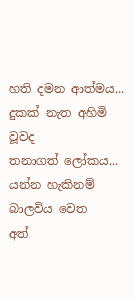හති දමන ආත්මය...
දුකක් නැත අහිමි වූවද
තනාගත් ලෝකය...
යන්න හැකිනම් බාලවිය වෙත
අත්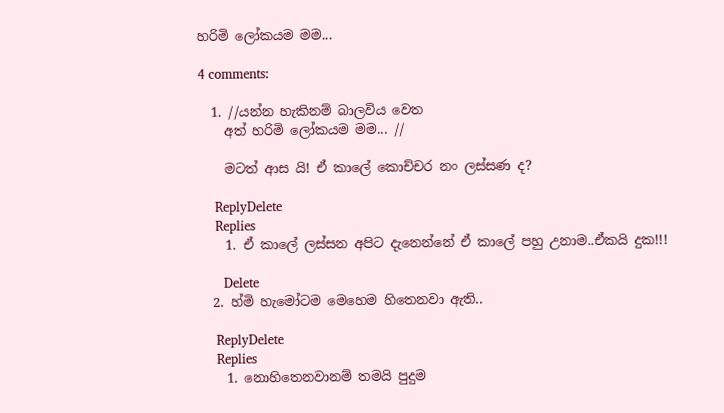හරිමි ලෝකයම මම...

4 comments:

  1. //යන්න හැකිනම් බාලවිය වෙත
    අත් හරිමි ලෝකයම මම... //

    මටත් ආස යි! ඒ කාලේ කොච්චර නං ලස්සණ ද?

    ReplyDelete
    Replies
    1. ඒ කාලේ ලස්සන අපිට දැනෙන්නේ ඒ කාලේ පහු උනාම..ඒකයි දුක!!!

      Delete
  2. හ්මි හැමෝටම මෙහෙම හිතෙනවා ඇති..

    ReplyDelete
    Replies
    1. නොහිතෙනවානම් තමයි පුදුම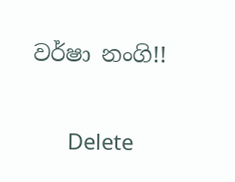වර්ෂා නංගි!!

      Delete